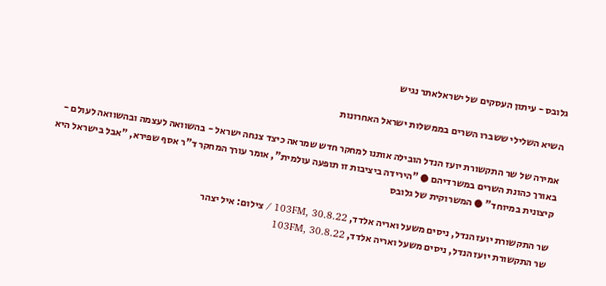גלובס - עיתון העסקים של ישראלאתר נגיש

השיא השלילי ששברו השרים בממשלות ישראל האחרונות

אמירה של שר התקשורת יועז הנדל הובילה אותנו למחקר חדש שמראה כיצד צנחה ישראל - בהשוואה לעצמה ובהשוואה לעולם - באורך כהונת השרים במשרדיהם ● "הירידה ביציבות זו תופעה עולמית", אומר עורך המחקר ד"ר אסף שפירא, "אבל בישראל היא קיצונית במיוחד" ● המשרוקית של גלובס

שר התקשורת יועז הנדל, ניסים משעל ואריה אלדד, 103FM, 30.8.22 / צילום: איל יצהר
שר התקשורת יועז הנדל, ניסים משעל ואריה אלדד, 103FM, 30.8.22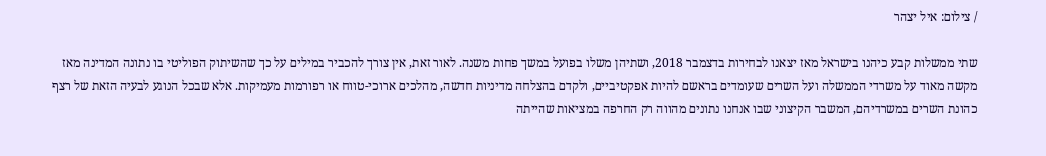/ צילום: איל יצהר

שתי ממשלות קבע כיהנו בישראל מאז יצאנו לבחירות בדצמבר 2018, ושתיהן משלו בפועל במשך פחות משנה. לאור זאת, אין צורך להכביר במילים על כך שהשיתוק הפוליטי בו נתונה המדינה מאז מקשה מאוד על משרדי הממשלה ועל השרים שעומדים בראשם להיות אפקטיביים, ולקדם בהצלחה מדיניות חדשה, מהלכים ארוכי-טווח או רפורמות מעמיקות. אלא שבכל הנוגע לבעיה הזאת של רצף כהונת השרים במשרדיהם, המשבר הקיצוני שבו אנחנו נתונים מהווה רק החרפה במציאות שהייתה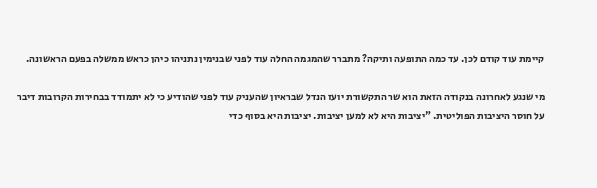קיימת עוד קודם לכן. עד כמה התופעה ותיקה? מתברר שהמגמה החלה עוד לפני שבנימין נתניהו כיהן כראש ממשלה בפעם הראשונה.

מי שנגע לאחרונה בנקודה הזאת הוא שר התקשורת יועז הנדל שבראיון שהעניק עוד לפני שהודיע כי לא יתמודד בבחירות הקרובות דיבר על חוסר היציבות הפוליטית. "יציבות היא לא למען יציבות. יציבות היא בסוף כדי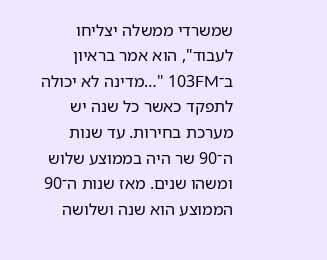שמשרדי ממשלה יצליחו לעבוד", הוא אמר בראיון ב־103FM "…מדינה לא יכולה לתפקד כאשר כל שנה יש מערכת בחירות. עד שנות ה־90 שר היה בממוצע שלוש ומשהו שנים. מאז שנות ה־90 הממוצע הוא שנה ושלושה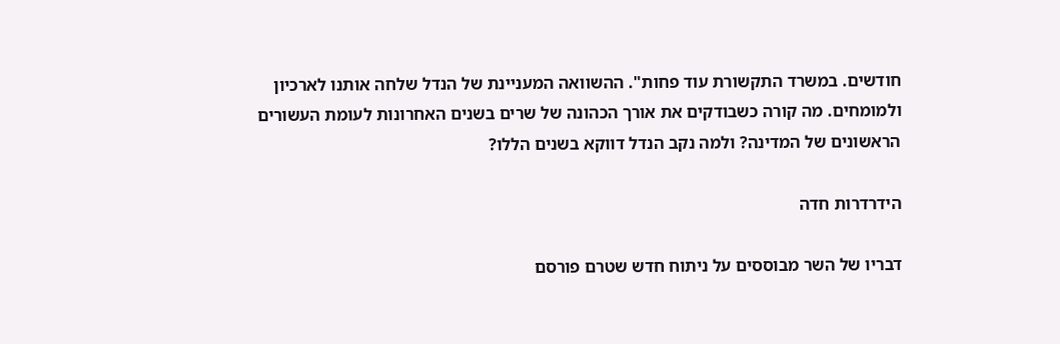חודשים. במשרד התקשורת עוד פחות". ההשוואה המעניינת של הנדל שלחה אותנו לארכיון ולמומחים. מה קורה כשבודקים את אורך הכהונה של שרים בשנים האחרונות לעומת העשורים הראשונים של המדינה? ולמה נקב הנדל דווקא בשנים הללו?

הידרדרות חדה

דבריו של השר מבוססים על ניתוח חדש שטרם פורסם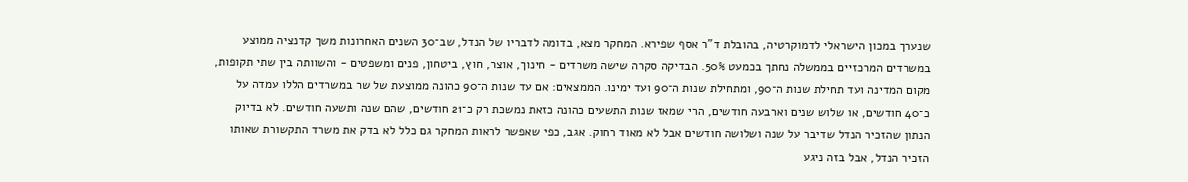שנערך במכון הישראלי לדמוקרטיה, בהובלת ד"ר אסף שפירא. המחקר מצא, בדומה לדבריו של הנדל, שב־30 השנים האחרונות משך קדנציה ממוצע במשרדים המרכזיים בממשלה נחתך בכמעט 50%. הבדיקה סקרה שישה משרדים - חינוך, אוצר, חוץ, ביטחון, פנים ומשפטים - והשוותה בין שתי תקופות, מקום המדינה ועד תחילת שנות ה־90, ומתחילת שנות ה־90 ועד ימינו. הממצאים: אם עד שנות ה־90 כהונה ממוצעת של שר במשרדים הללו עמדה על כ־40 חודשים, או שלוש שנים וארבעה חודשים, הרי שמאז שנות התשעים כהונה כזאת נמשכת רק כ־21 חודשים, שהם שנה ותשעה חודשים. לא בדיוק הנתון שהזכיר הנדל שדיבר על שנה ושלושה חודשים אבל לא מאוד רחוק. אגב, כפי שאפשר לראות המחקר גם כלל לא בדק את משרד התקשורת שאותו הזכיר הנדל, אבל בזה ניגע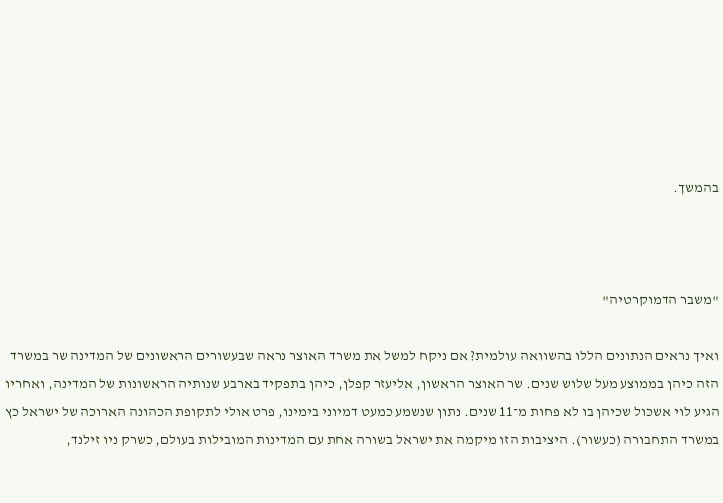בהמשך.



"משבר הדמוקרטיה"

ואיך נראים הנתונים הללו בהשוואה עולמית? אם ניקח למשל את משרד האוצר נראה שבעשורים הראשונים של המדינה שר במשרד הזה כיהן בממוצע מעל שלוש שנים. שר האוצר הראשון, אליעזר קפלן, כיהן בתפקיד בארבע שנותיה הראשונות של המדינה, ואחריו הגיע לוי אשכול שכיהן בו לא פחות מ־11 שנים. נתון שנשמע כמעט דמיוני בימינו, פרט אולי לתקופת הכהונה הארוכה של ישראל כץ במשרד התחבורה (כעשור). היציבות הזו מיקמה את ישראל בשורה אחת עם המדינות המובילות בעולם, כשרק ניו זילנד,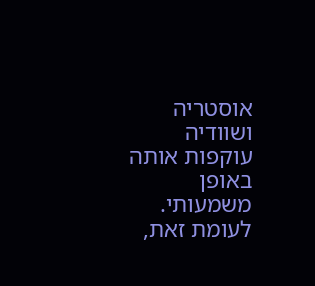אוסטריה ושוודיה עוקפות אותה באופן משמעותי. לעומת זאת,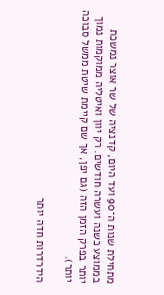מתחילת שנות ה־90 ועד היום, קדנציה של שר אוצר נמשכת בממוצע כשנה ועשרה חודשים. רק יוון ואיטליה ממוקמות נמוך יותר בפרק הזמן הזה (גם יפן, אך שם קיימת שיטת ממשל סבוכה יותר).

הידרדרות חדה יותר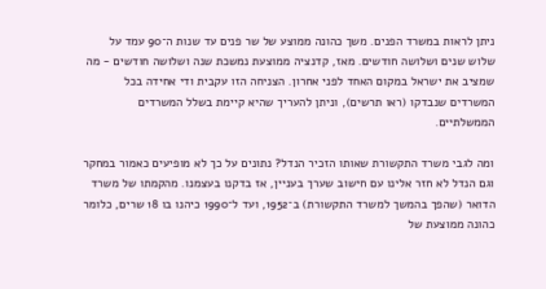ניתן לראות במשרד הפנים. משך כהונה ממוצע של שר פנים עד שנות ה־90 עמד על שלוש שנים ושלושה חודשים. מאז, קדנציה ממוצעת נמשכת שנה ושלושה חודשים - מה שמציב את ישראל במקום האחד לפני אחרון. הצניחה הזו עקבית ודי אחידה בכל המשרדים שנבדקו (ראו תרשים), וניתן להעריך שהיא קיימת בשלל המשרדים הממשלתיים.

ומה לגבי משרד התקשורת שאותו הזכיר הנדל? נתונים על כך לא מופיעים כאמור במחקר וגם הנדל לא חזר אלינו עם חישוב שערך בעניין, אז בדקנו בעצמנו. מהקמתו של משרד הדואר (שהפך בהמשך למשרד התקשורת) ב־1952, ועד ל־1990 כיהנו בו 18 שרים, כלומר כהונה ממוצעת של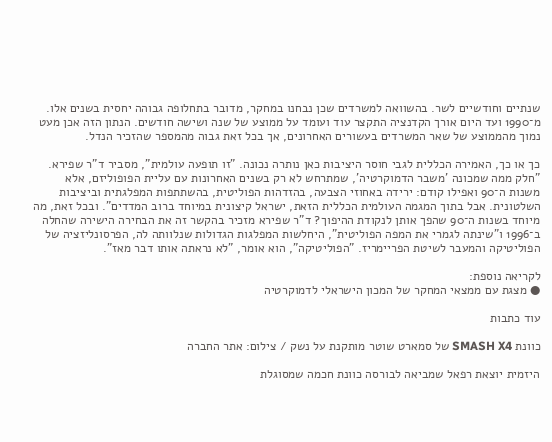שנתיים וחודשיים לשר. בהשוואה למשרדים שכן נבחנו במחקר, מדובר בתחלופה גבוהה יחסית בשנים אלו. מ־1990 ועד היום אורך הקדנציה התקצר עוד ועומד על ממוצע של שנה ושישה חודשים. הנתון הזה אכן מעט נמוך מהממוצע של שאר המשרדים בעשורים האחרונים, אך בכל זאת גבוה מהמספר שהזכיר הנדל.

כך או כך, האמירה הכללית לגבי חוסר היציבות כאן נותרה נכונה. "זו תופעה עולמית", מסביר ד"ר שפירא. "חלק ממה שמכונה 'משבר הדמוקרטיה', שמתרחש לא רק בשנים האחרונות עם עליית הפופוליזם, אלא משנות ה־90 ואפילו קודם: ירידה באחוזי הצבעה, בהזדהות הפוליטית, בהשתתפות המפלגתית וביציבות השלטונית. אבל בתוך המגמה העולמית הכללית הזאת, ישראל קיצונית במיוחד ברוב המדדים". ובכל זאת, מה מיוחד בשנות ה־90 שהפך אותן לנקודת ההיפוך? ד"ר שפירא מזכיר בהקשר זה את הבחירה הישירה שהחלה ב־1996 ו"שינתה לגמרי את המפה הפוליטית", היחלשות המפלגות הגדולות שנלוותה לה, הפרסונליזציה של הפוליטיקה והמעבר לשיטת הפריימריז. "הפוליטיקה", הוא אומר, "לא נראתה אותו דבר מאז".

לקריאה נוספת:
● מצגת עם ממצאי המחקר של המכון הישראלי לדמוקרטיה

עוד כתבות

כוונת SMASH X4 של סמארט שוטר מותקנת על נשק / צילום: אתר החברה

היזמית יוצאת רפאל שמביאה לבורסה כוונת חכמה שמסוגלת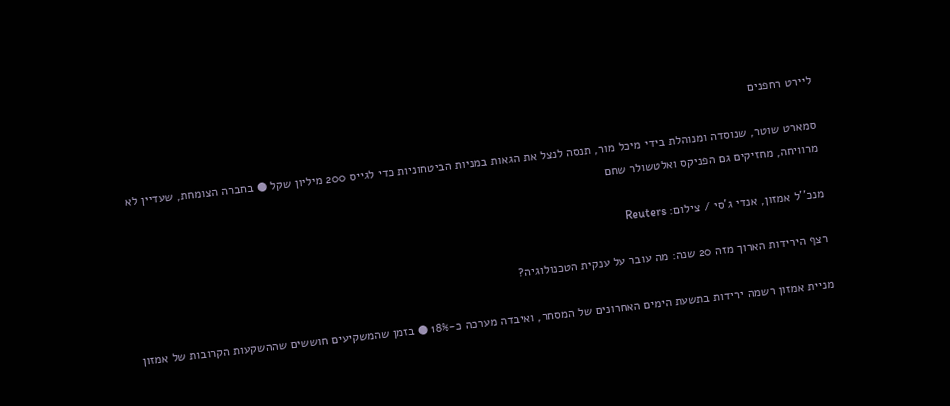ליירט רחפנים

סמארט שוטר, שנוסדה ומנוהלת בידי מיכל מור, תנסה לנצל את הגאות במניות הביטחוניות כדי לגייס 200 מיליון שקל ● בחברה הצומחת, שעדיין לא מרוויחה, מחזיקים גם הפניקס ואלטשולר שחם

מנכ''ל אמזון, אנדי ג'סי / צילום: Reuters

רצף הירידות הארוך מזה 20 שנה: מה עובר על ענקית הטכנולוגיה?

מניית אמזון רשמה ירידות בתשעת הימים האחרונים של המסחר, ואיבדה מערכה כ-18% ● בזמן שהמשקיעים חוששים שההשקעות הקרובות של אמזון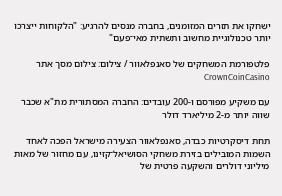ישחקו את תזרים המזומנים, בחברה מנסים להרגיע: "הלקוחות ייצרכו יותר טכנולוגיית מחשוב ותשתית מאי־פעם"

פלטפורמת המשחקים של סאנפלאוור / צילום: צילום מסך אתר CrownCoinCasino

עם משקיע מפורסם ו-200 עובדים: החברה המסתורית מת"א שכבר שווה יותר מ-2 מיליארד דולר

תחת דיסקרטיות כבדה, סאנפלאוור הצעירה מישראל הפכה לאחד השמות המובילים בזירת משחקי הסושיאל־קזינו, עם מחזור של מאות מיליוני דולרים והשקעה פרטית של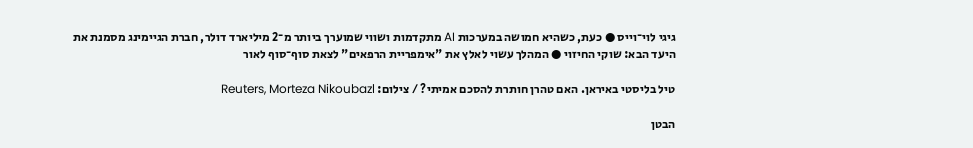גיגי לוי־וייס ● כעת, כשהיא חמושה במערכות AI מתקדמות ושווי שמוערך ביותר מ־2 מיליארד דולר, חברת הגיימינג מסמנת את היעד הבא: שוקי החיזוי ● המהלך עשוי לאלץ את "אימפריית הרפאים" לצאת סוף־סוף לאור

טיל בליסטי באיראן. האם טהרן חותרת להסכם אמיתי? / צילום: Reuters, Morteza Nikoubazl

הבטן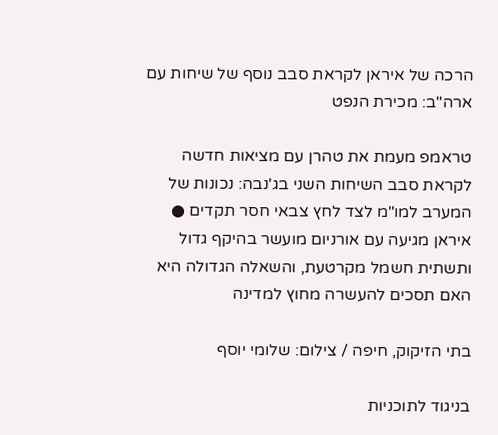הרכה של איראן לקראת סבב נוסף של שיחות עם ארה"ב: מכירת הנפט

טראמפ מעמת את טהרן עם מציאות חדשה לקראת סבב השיחות השני בג'נבה: נכונות של המערב למו"מ לצד לחץ צבאי חסר תקדים ● איראן מגיעה עם אורניום מועשר בהיקף גדול ותשתית חשמל מקרטעת, והשאלה הגדולה היא האם תסכים להעשרה מחוץ למדינה

בתי הזיקוק, חיפה / צילום: שלומי יוסף

בניגוד לתוכניות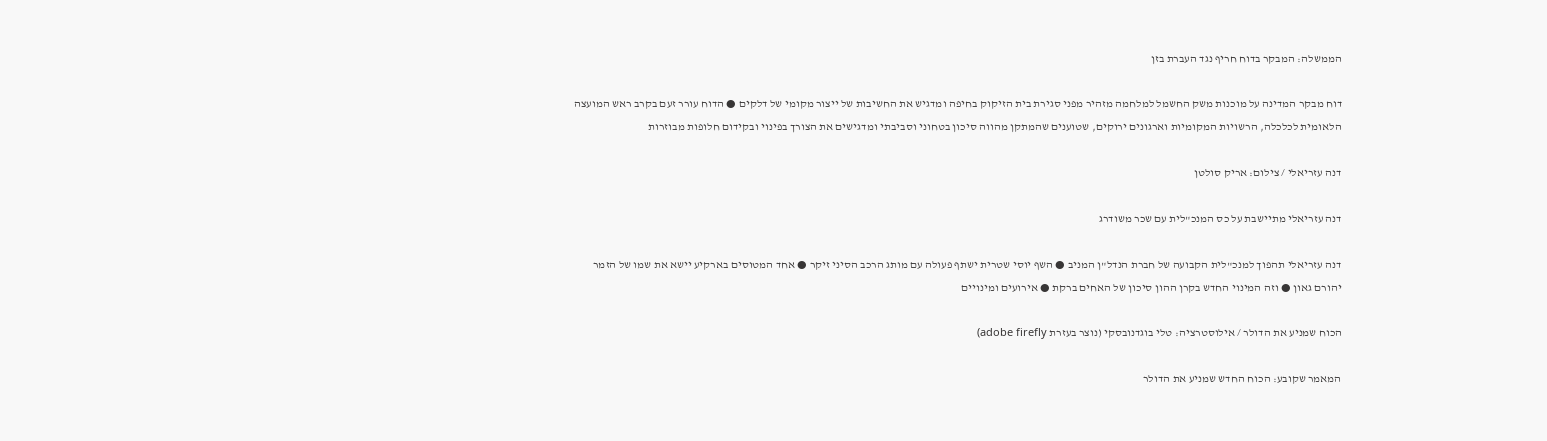הממשלה: המבקר בדוח חריף נגד העברת בזן

דוח מבקר המדינה על מוכנות משק החשמל למלחמה מזהיר מפני סגירת בית הזיקוק בחיפה ומדגיש את החשיבות של ייצור מקומי של דלקים ● הדוח עורר זעם בקרב ראש המועצה הלאומית לכלכלה, הרשויות המקומיות וארגונים ירוקים, שטוענים שהמתקן מהווה סיכון בטחוני וסביבתי ומדגישים את הצורך בפינוי ובקידום חלופות מבוזרות

דנה עזריאלי / צילום: אריק סולטן

דנה עזריאלי מתיישבת על כס המנכ"לית עם שכר משודרג

דנה עזריאלי תהפוך למנכ"לית הקבועה של חברת הנדל"ן המניב ● השף יוסי שטרית ישתף פעולה עם מותג הרכב הסיני זיקר ● אחד המטוסים בארקיע יישא את שמו של הזמר יהורם גאון ● וזה המינוי החדש בקרן ההון סיכון של האחים ברקת ● אירועים ומינויים

הכוח שמניע את הדולר / אילוסטרציה: טלי בוגדנובסקי (נוצר בעזרת adobe firefly)

המאמר שקובע: הכוח החדש שמניע את הדולר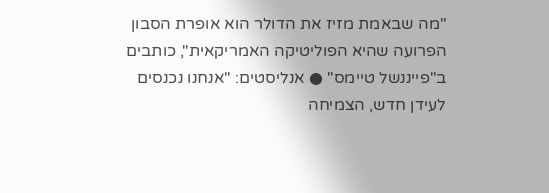"מה שבאמת מזיז את הדולר הוא אופרת הסבון הפרועה שהיא הפוליטיקה האמריקאית", כותבים ב"פייננשל טיימס" ● אנליסטים: "אנחנו נכנסים לעידן חדש, הצמיחה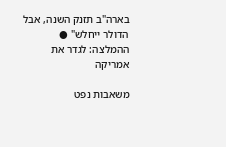בארה"ב תזנק השנה, אבל הדולר ייחלש" ● ההמלצה: לגדר את אמריקה

משאבות נפט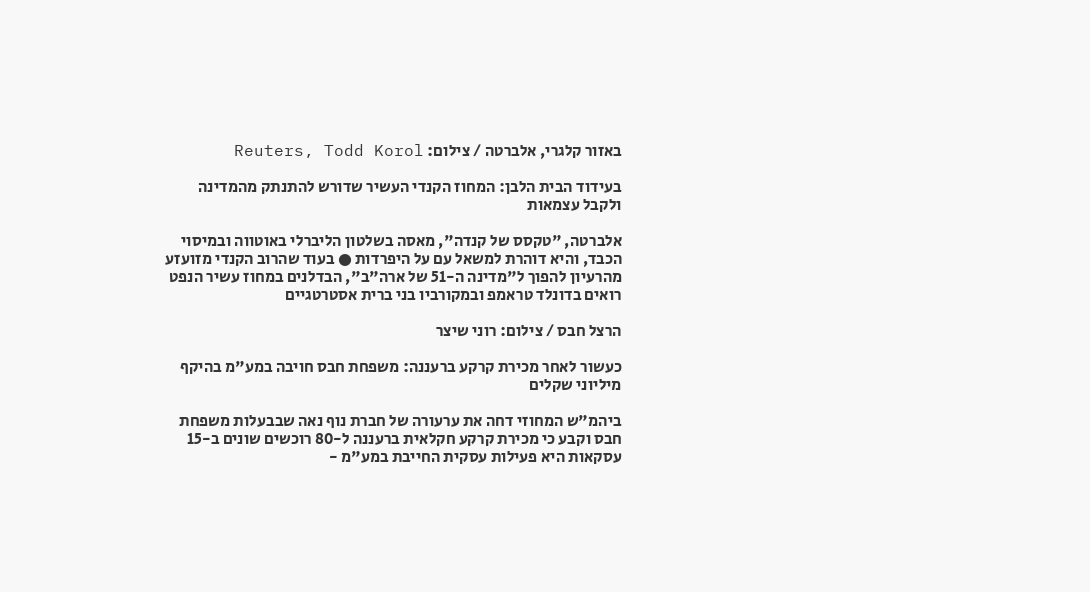באזור קלגרי, אלברטה / צילום: Reuters, Todd Korol

בעידוד הבית הלבן: המחוז הקנדי העשיר שדורש להתנתק מהמדינה ולקבל עצמאות

אלברטה, "טקסס של קנדה", מאסה בשלטון הליברלי באוטווה ובמיסוי הכבד, והיא דוהרת למשאל עם על היפרדות ● בעוד שהרוב הקנדי מזועזע מהרעיון להפוך ל"מדינה ה-51 של ארה"ב", הבדלנים במחוז עשיר הנפט רואים בדונלד טראמפ ובמקורביו בני ברית אסטרטגיים

הרצל חבס / צילום: רוני שיצר

כעשור לאחר מכירת קרקע ברעננה: משפחת חבס חויבה במע"מ בהיקף מיליוני שקלים

ביהמ"ש המחוזי דחה את ערעורה של חברת נוף נאה שבבעלות משפחת חבס וקבע כי מכירת קרקע חקלאית ברעננה ל-80 רוכשים שונים ב-15 עסקאות היא פעילות עסקית החייבת במע"מ -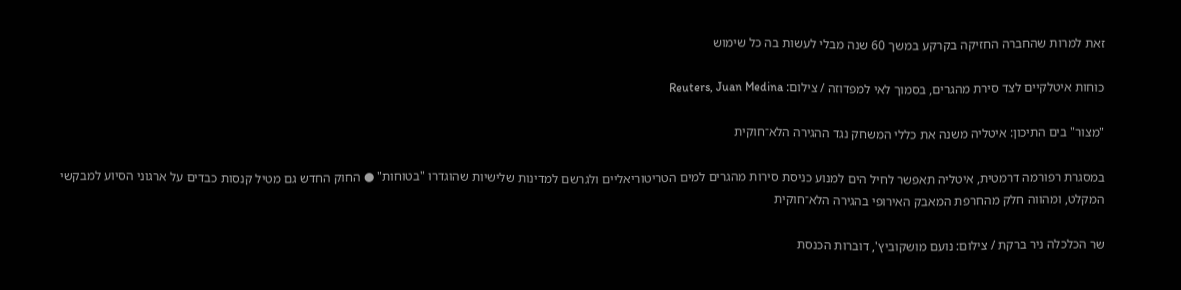זאת למרות שהחברה החזיקה בקרקע במשך 60 שנה מבלי לעשות בה כל שימוש

כוחות איטלקיים לצד סירת מהגרים, בסמוך לאי למפדוזה / צילום: Reuters, Juan Medina

"מצור" בים התיכון: איטליה משנה את כללי המשחק נגד ההגירה הלא־חוקית

במסגרת רפורמה דרמטית, איטליה תאפשר לחיל הים למנוע כניסת סירות מהגרים למים הטריטוריאליים ולגרשם למדינות שלישיות שהוגדרו "בטוחות" ● החוק החדש גם מטיל קנסות כבדים על ארגוני הסיוע למבקשי המקלט, ומהווה חלק מהחרפת המאבק האירופי בהגירה הלא־חוקית

שר הכלכלה ניר ברקת / צילום: נועם מושקוביץ', דוברות הכנסת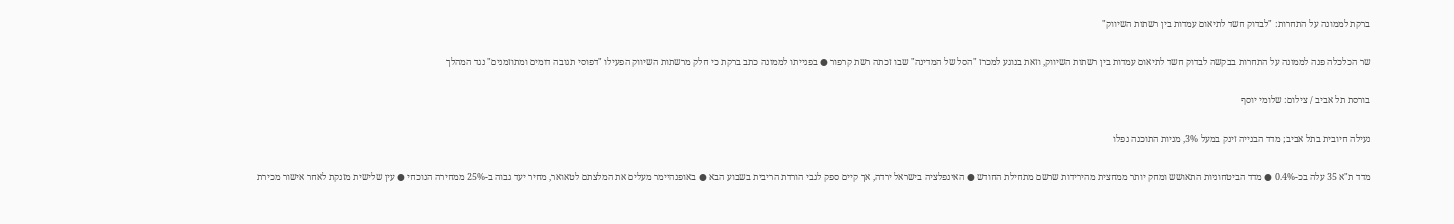ברקת לממונה על התחרות: "לבדוק חשד לתיאום עמדות בין רשתות השיווק"

שר הכלכלה פנה לממונה על התחרות בבקשה לבדוק חשד לתיאום עמדות בין רשתות השיווק, וזאת בנוגע למכרז "הסל של המדינה" שבו זכתה רשת קרפור ● בפנייתו לממונה כתב ברקת כי חלק מרשתות השיווק הפעילו "דפוסי תגובה דומים ומתוזמנים" נגד המהלך

בורסת תל אביב / צילום: שלומי יוסף

נעילה חיובית בתל אביב; מדד הבנייה זינק במעל 3%, מניות התוכנה נפלו

מדד ת"א 35 עלה בכ-0.4% ● מדד הביטחוניות התאושש ומחק יותר ממחצית מהירידות שרשם מתחילת החודש ● האינפלציה בישראל ירדה, אך קיים ספק לגבי הורדת הריבית בשבוע הבא ● באופנהיימר מעלים את המלצתם לטאואר, מחיר יעד גבוה ב-25% ממחירה הנוכחי ● עין שלישית מזנקת לאחר אישור מכירת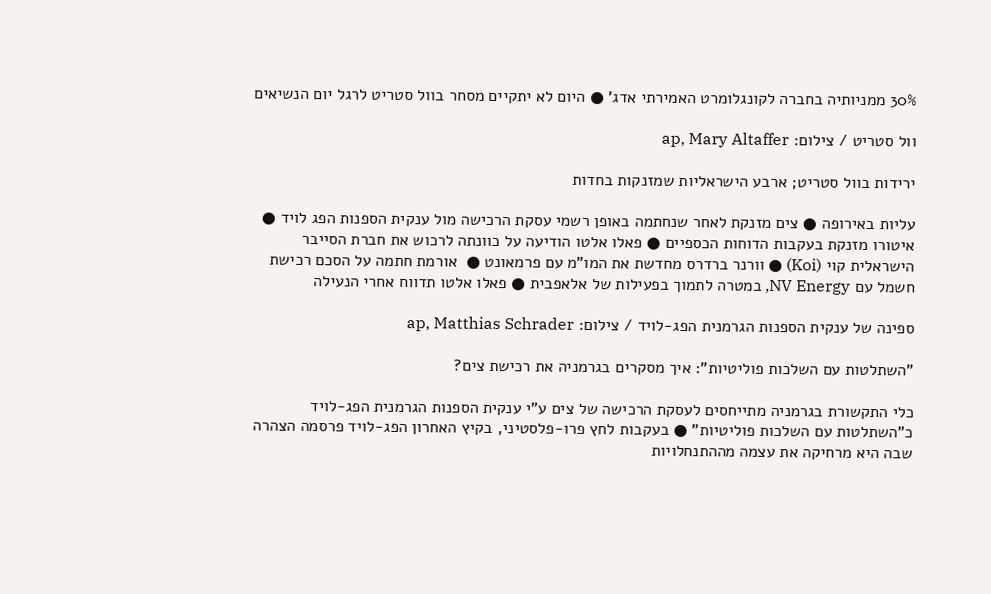30% ממניותיה בחברה לקונגלומרט האמירתי אדג' ● היום לא יתקיים מסחר בוול סטריט לרגל יום הנשיאים

וול סטריט / צילום: ap, Mary Altaffer

ירידות בוול סטריט; ארבע הישראליות שמזנקות בחדות

עליות באירופה ● צים מזנקת לאחר שנחתמה באופן רשמי עסקת הרכישה מול ענקית הספנות הפג לויד ● איטורו מזנקת בעקבות הדוחות הכספיים ● פאלו אלטו הודיעה על כוונתה לרכוש את חברת הסייבר הישראלית קוי (Koi) ● וורנר ברדרס מחדשת את המו"מ עם פרמאונט ●  אורמת חתמה על הסכם רכישת חשמל עם NV Energy, במטרה לתמוך בפעילות של אלאפבית ● פאלו אלטו תדווח אחרי הנעילה

ספינה של ענקית הספנות הגרמנית הפג-לויד / צילום: ap, Matthias Schrader

"השתלטות עם השלכות פוליטיות": איך מסקרים בגרמניה את רכישת צים?

כלי התקשורת בגרמניה מתייחסים לעסקת הרכישה של צים ע"י ענקית הספנות הגרמנית הפג-לויד כ"השתלטות עם השלכות פוליטיות" ● בעקבות לחץ פרו-פלסטיני, בקיץ האחרון הפג-לויד פרסמה הצהרה שבה היא מרחיקה את עצמה מההתנחלויות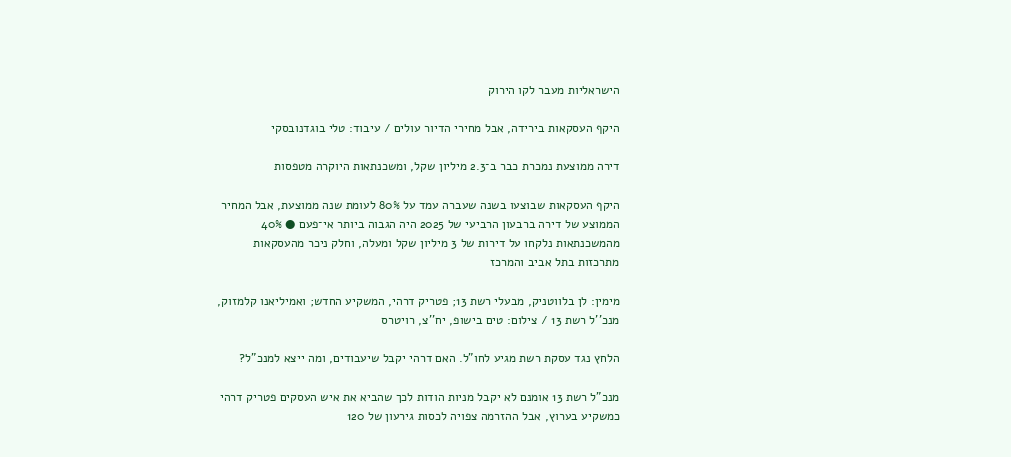הישראליות מעבר לקו הירוק

היקף העסקאות בירידה, אבל מחירי הדיור עולים / עיבוד: טלי בוגדנובסקי

דירה ממוצעת נמכרת כבר ב־2.3 מיליון שקל, ומשכנתאות היוקרה מטפסות

היקף העסקאות שבוצעו בשנה שעברה עמד על 80% לעומת שנה ממוצעת, אבל המחיר הממוצע של דירה ברבעון הרביעי של 2025 היה הגבוה ביותר אי־פעם ● 40% מהמשכנתאות נלקחו על דירות של 3 מיליון שקל ומעלה, וחלק ניכר מהעסקאות מתרכזות בתל אביב והמרכז

מימין: לן בלווטניק, מבעלי רשת 13; פטריק דרהי, המשקיע החדש; ואמיליאנו קלמזוק, מנכ''ל רשת 13 / צילום: טים בישופ, יח''צ, רויטרס

הלחץ נגד עסקת רשת מגיע לחו"ל. האם דרהי יקבל שיעבודים, ומה ייצא למנכ"ל?

מנכ"ל רשת 13 אומנם לא יקבל מניות הודות לכך שהביא את איש העסקים פטריק דרהי כמשקיע בערוץ, אבל ההזרמה צפויה לכסות גירעון של 120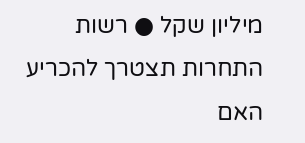מיליון שקל ● רשות התחרות תצטרך להכריע האם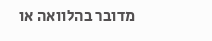מדובר בהלוואה או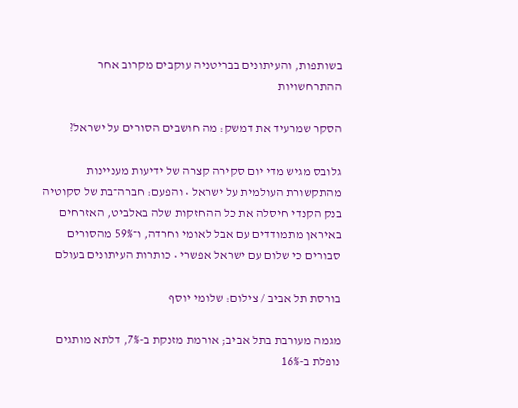בשותפות, והעיתונים בבריטניה עוקבים מקרוב אחר ההתרחשויות

הסקר שמרעיד את דמשק: מה חושבים הסורים על ישראל?

גלובס מגיש מדי יום סקירה קצרה של ידיעות מעניינות מהתקשורת העולמית על ישראל • והפעם: חברה־בת של סקוטיה בנק הקנדי חיסלה את כל ההחזקות שלה באלביט, האזרחים באיראן מתמודדים עם אבל לאומי וחרדה, ו־59% מהסורים סבורים כי שלום עם ישראל אפשרי • כותרות העיתונים בעולם

בורסת תל אביב / צילום: שלומי יוסף

מגמה מעורבת בתל אביב; אורמת מזנקת ב-7%, דלתא מותגים נופלת ב-16%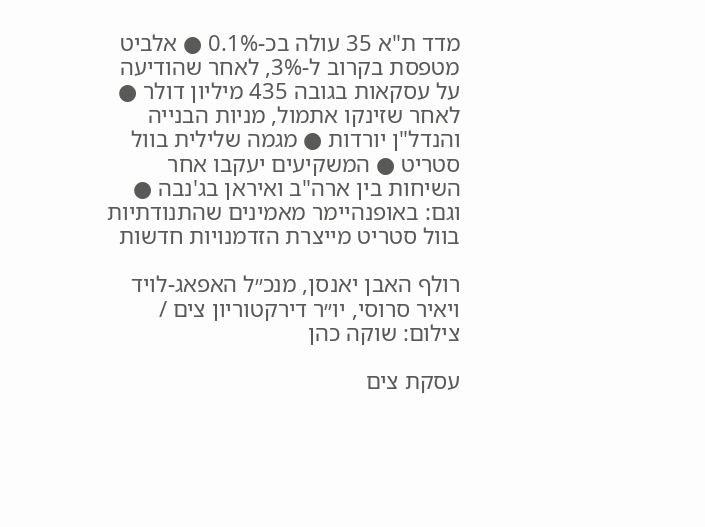מדד ת"א 35 עולה בכ-0.1% ● אלביט מטפסת בקרוב ל-3%, לאחר שהודיעה על עסקאות בגובה 435 מיליון דולר ● לאחר שזינקו אתמול, מניות הבנייה והנדל"ן יורדות ● מגמה שלילית בוול סטריט ● המשקיעים יעקבו אחר השיחות בין ארה"ב ואיראן בג'נבה ● וגם: באופנהיימר מאמינים שהתנודתיות בוול סטריט מייצרת הזדמנויות חדשות

רולף האבן יאנסן, מנכ״ל האפאג-לויד ויאיר סרוסי, יו״ר דירקטוריון צים / צילום: שוקה כהן

עסקת צים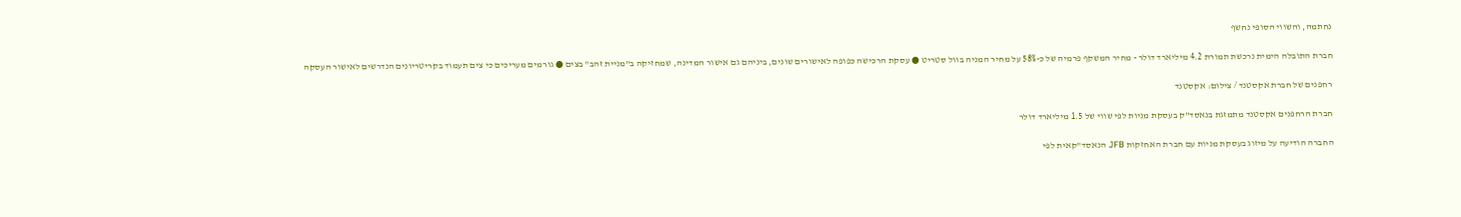נחתמה, והשווי הסופי נחשף

חברת התובלה הימית נרכשת תמורת 4.2 מיליארד דולר - מחיר המשקף פרמיה של כ-58% על מחיר המניה בוול סטריט ● עסקת הרכישה כפופה לאישורים שונים, ביניהם גם אישור המדינה, שמחזיקה ב"מניית זהב" בצים ● גורמים מעריכים כי צים תעמוד בקריטריונים הנדרשים לאישור העסקה

רחפנים של חברת אקסטנד / צילום: אקסטנד

חברת הרחפנים אקסטנד מתמזגת בנאסד"ק בעסקת מניות לפי שווי של 1.5 מיליארד דולר

החברה הודיעה על מיזוג בעסקת מניות עם חברת האחזקות JFB הנאסד"קאית לפי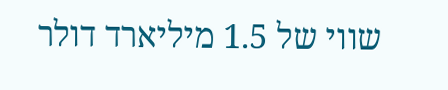שווי של 1.5 מיליארד דולר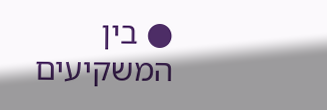● בין המשקיעים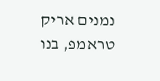נמנים אריק טראמפ, בנו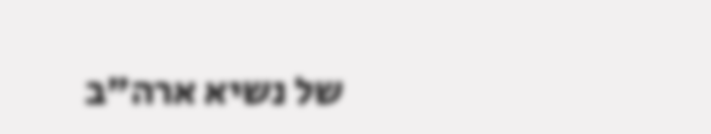של נשיא ארה"ב